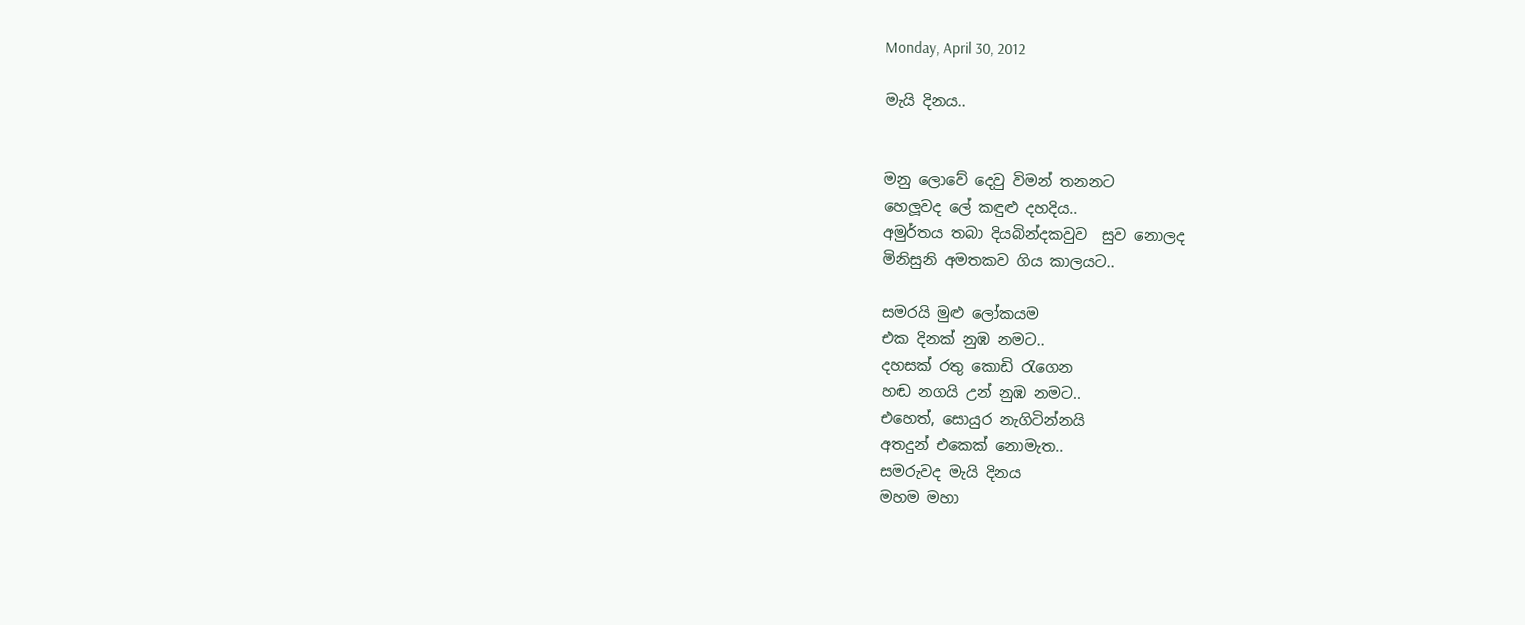Monday, April 30, 2012

මැයි දිනය..


මනු ලොවේ දෙවු විමන් තනනට
හෙලූවද ලේ කඳුළු දහදිය..
අමුර්තය තබා දියබින්දකවුව  සුව නොලද
මිනිසුනි අමතකව ගිය කාලයට..

සමරයි මුළු ලෝකයම
එක දිනක් නුඹ නමට..
දහසක් රතු කොඩි රැගෙන
හඬ නගයි උන් නුඹ නමට..
එහෙත්, සොයුර නැගිටින්නයි
අතදුන් එකෙක් නොමැත..
සමරුවද මැයි දිනය
මහම මහා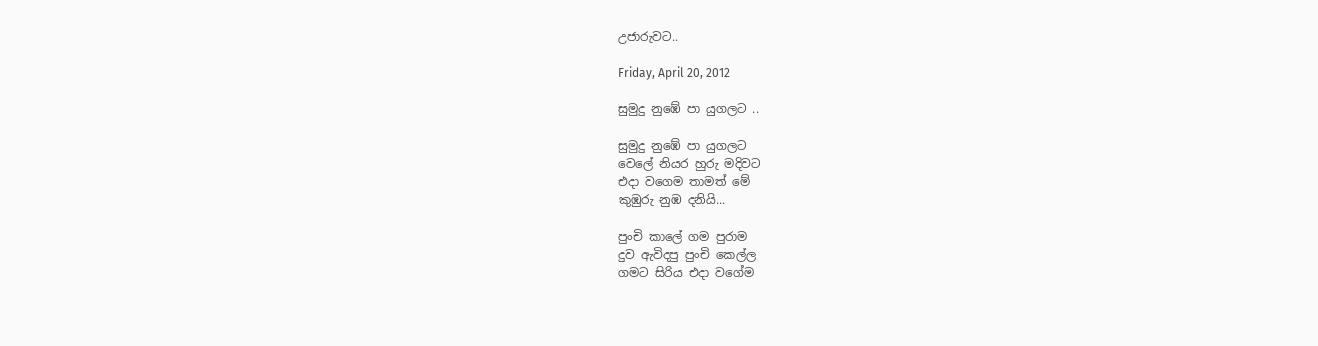උජාරුවට..

Friday, April 20, 2012

සුමුදු නුඹේ පා යුගලට ..

සුමුදු නුඹේ පා යුගලට
වෙලේ නියර හුරු මදිවට
එදා වගෙම තාමත් මේ
කුඹුරු නුඹ දනියි...

පුංචි කාලේ ගම පුරාම
දුව ඇවිදපු පුංචි කෙල්ල
ගමට සිරිය එදා වගේම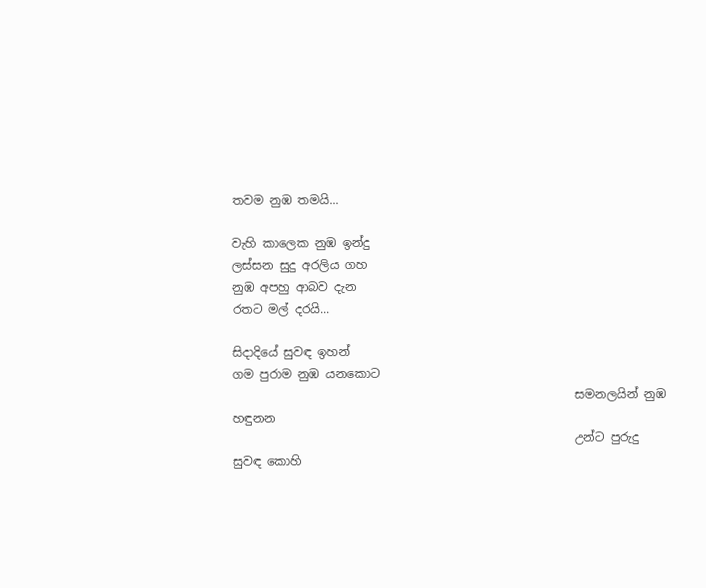තවම නුඹ තමයි...

වැහි කාලෙක නුඹ ඉන්දු
ලස්සන සුදු අරලිය ගහ
නුඹ අපහු ආබව දැන
රතට මල් දරයි...

සිදාදියේ සුවඳ ඉහන්
ගම පුරාම නුඹ යනකොට
                                                         සමනලයින් නුඹ හඳුනන
                                                         උන්ට පුරුදු  සුවඳ කොහි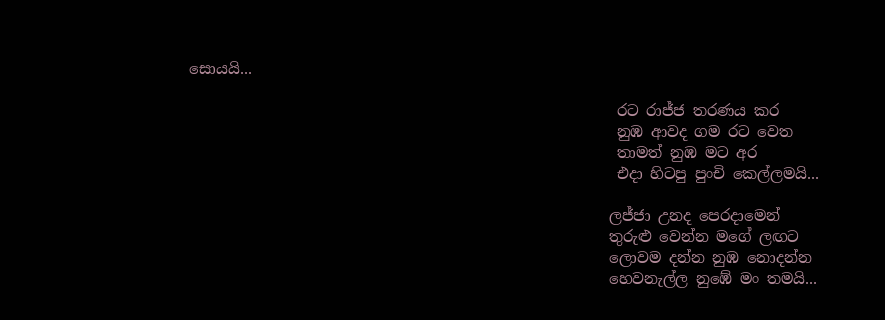සොයයි...

                                                         රට රාජ්ජ තරණය කර
                                                         නුඹ ආවද ගම රට වෙත
                                                         තාමත් නුඹ මට අර
                                                         එදා හිටපු පුංචි කෙල්ලමයි...

                                                        ලජ්ජා උනද පෙරදාමෙන්
                                                        තුරුළු වෙන්න මගේ ලඟට
                                                        ලොවම දන්න නුඹ නොදන්න
                                                        හෙවනැල්ල නුඹේ මං තමයි...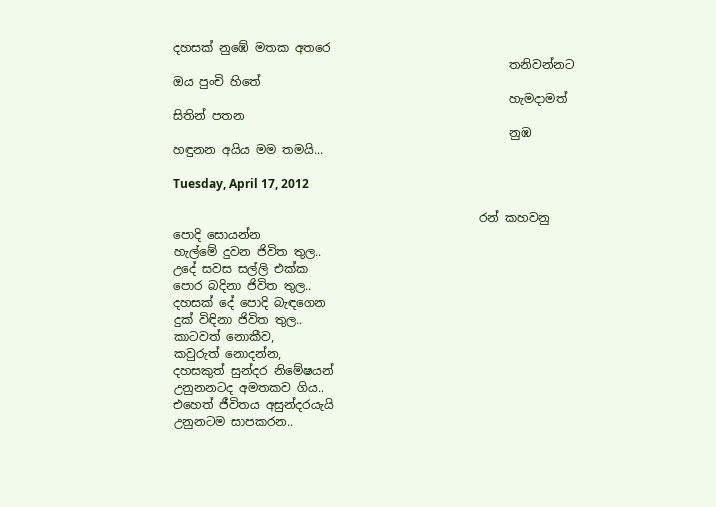දහසක් නුඹේ මතක අතරෙ
                                                        තනිවන්නට ඔය පුංචි හිතේ
                                                        හැමදාමත් සිතින් පතන
                                                        නුඹ හඳුනන අයිය මම තමයි...

Tuesday, April 17, 2012

                                                   රන් කහවනු පොදි සොයන්න
හැල්මේ දුවන ජිවිත තුල..
උදේ සවස සල්ලි එක්ක
පොර බදිනා ජිවිත තුල..
දහසක් දේ පොදි බැඳගෙන
දුක් විඳිනා ජිවිත තුල..
කාටවත් නොකීව,
කවුරුත් නොදන්න,
දහසකුත් සුන්දර නිමේෂයන්
උනුනනටද අමතකව ගිය..
එහෙත් ජීවිතය අසුන්දරයැයි
උනුනටම සාපකරන..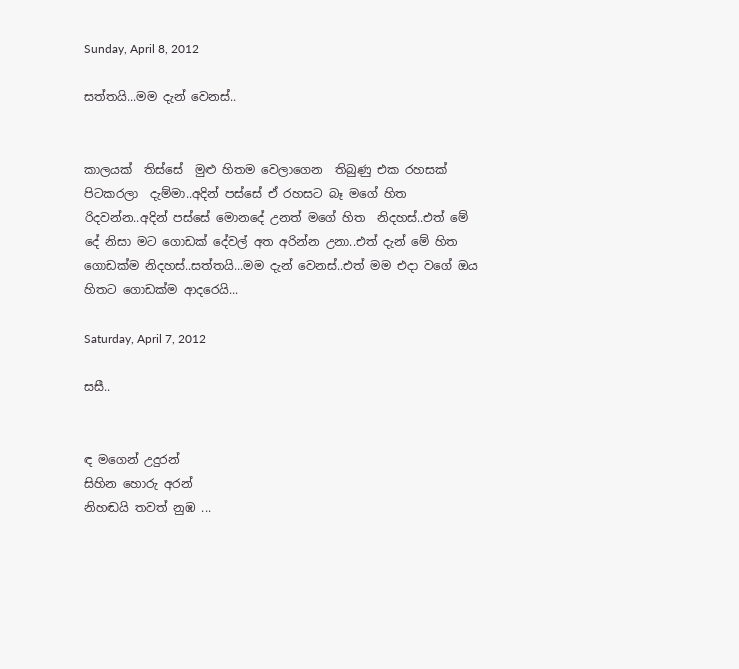Sunday, April 8, 2012

සත්තයි...මම දැන් වෙනස්..


කාලයක්  තිස්සේ  මුළු හිතම වෙලාගෙන  තිබුණු එක රහසක්  පිටකරලා  දැම්මා..අදින් පස්සේ ඒ රහසට බෑ මගේ හිත රිදවන්න..අදින් පස්සේ මොනදේ උනත් මගේ හිත  නිදහස්..එත් මේ දේ නිසා මට ගොඩක් දේවල් අත අරින්න උනා..එත් දැන් මේ හිත ගොඩක්ම නිදහස්..සත්තයි...මම දැන් වෙනස්..එත් මම එදා වගේ ඔය හිතට ගොඩක්ම ආදරෙයි...

Saturday, April 7, 2012

සසී..


ඳ මගෙන් උදුරන්
සිහින හොරු අරන්
නිහඬයි තවත් නුඹ ...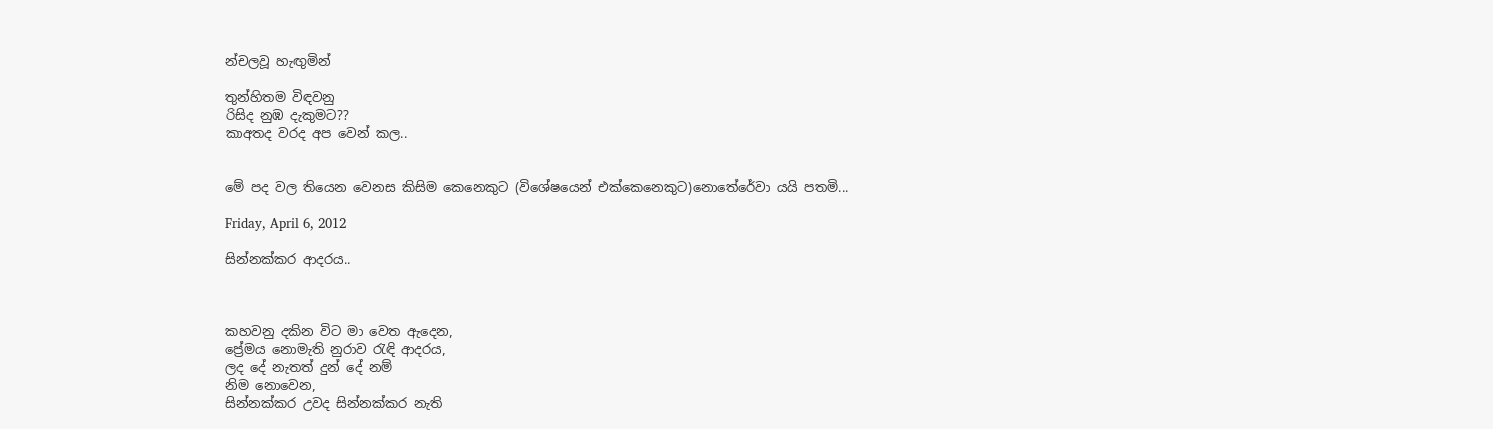න්චලවූ හැඟුමින්

තුන්හිතම විඳවනු
රිසිද නුඹ දැකුමට??
කාඅතද වරද අප වෙන් කල..


මේ පද වල තියෙන වෙනස කිසිම කෙනෙකුට (විශේෂයෙන් එක්කෙනෙකුට)නොතේරේවා යයි පතමි...

Friday, April 6, 2012

සින්නක්කර ආදරය..



කහවනු දකින විට මා වෙත ඇදෙන,
ප්‍රේමය නොමැති නුරාව රැඳි ආදරය,
ලද දේ නැතත් දුන් දේ නම්
නිම නොවෙන,
සින්නක්කර උවද සින්නක්කර නැති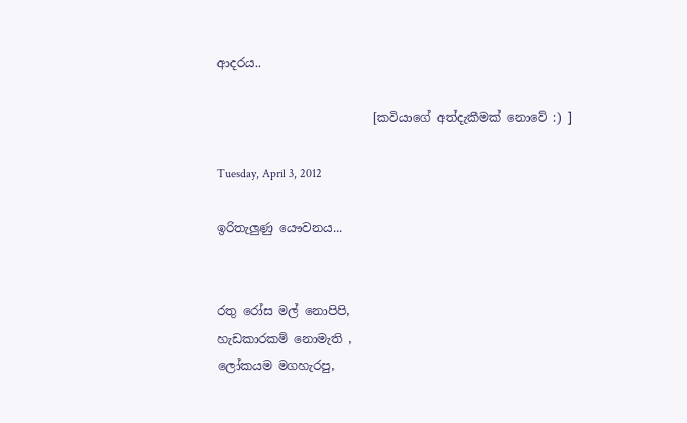ආදරය..

                          [කවියාගේ අත්දැකීමක් නොවේ :) ]

Tuesday, April 3, 2012

ඉරිතැලුණු යෞවනය...


රතු රෝස මල් නොපිපි,
හැඩකාරකම් නොමැති ,
ලෝකයම මගහැරපු,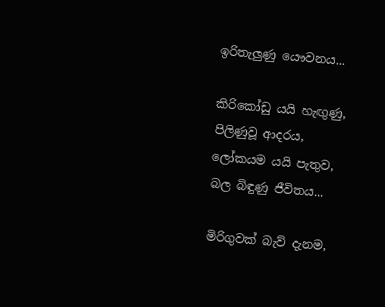ඉරිතැලුණු යෞවනය...

කිරිකෝඩු යයි හැඟුණු,
පිලිණුවූ ආදරය,
ලෝකයම යයි පැතුව,
බල බිඳුණු ජීවිතය...

මිරිගුවක් බැව් දැනම,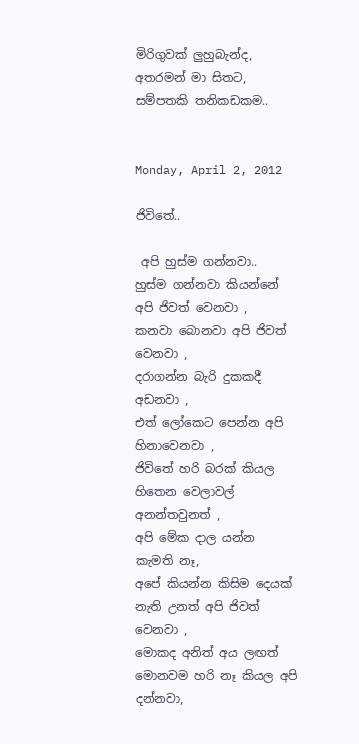මිරිගුවක් ලුහුබැන්ද,
අතරමන් මා සිතට,
සම්පතකි තනිකඩකම..


Monday, April 2, 2012

ජිවිතේ..

 අපි හුස්ම ගන්නවා..
හුස්ම ගන්නවා කියන්නේ අපි ජිවත් වෙනවා ,
කනවා බොනවා අපි ජිවත් වෙනවා ,
දරාගන්න බැරි දුකකදී අඩනවා ,
එත් ලෝකෙට පෙන්න අපි හිනාවෙනවා ,
ජිවිතේ හරි බරක් කියල හිතෙන වෙලාවල් අනන්තවුනත් ,
අපි මේක දාල යන්න කැමති නෑ,
අපේ කියන්න කිසිම දෙයක් නැති උනත් අපි ජිවත් වෙනවා ,
මොකද අනිත් අය ලඟත් මොනවම හරි නෑ කියල අපි දන්නවා,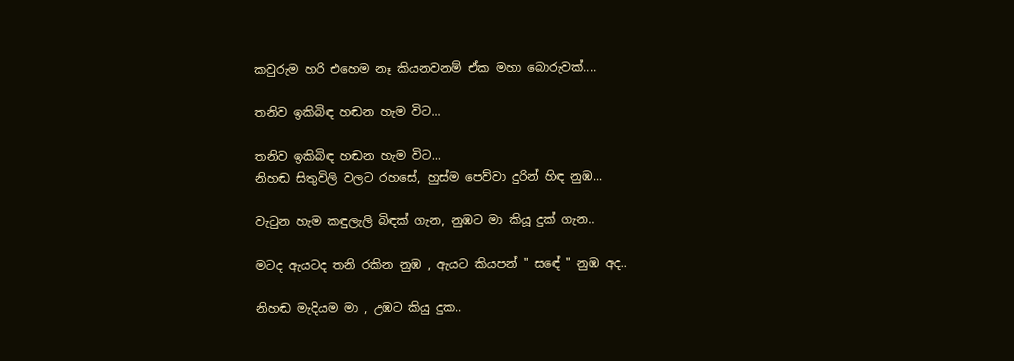කවුරුම හරි එහෙම නෑ කියනවනම් ඒක මහා බොරුවක්....

තනිව ඉකිබිඳ හඬන හැම විට...

තනිව ඉකිබිඳ හඬන හැම විට...
නිහඬ සිතුවිලි වලට රහසේ, හුස්ම පෙව්වා දුරින් හිඳ නුඹ...

වැටුන හැම කඳුලැලි බිඳක් ගැන, නුඹට මා කියූ දුක් ගැන..

මටද ඇයටද තනි රකින නුඹ , ඇයට කියපන් " සඳේ " නුඹ අද..

නිහඬ මැදියම මා , උඹට කියු දුක..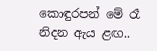කොඳුරපන් මේ රෑ නිදන ඇය ළඟ..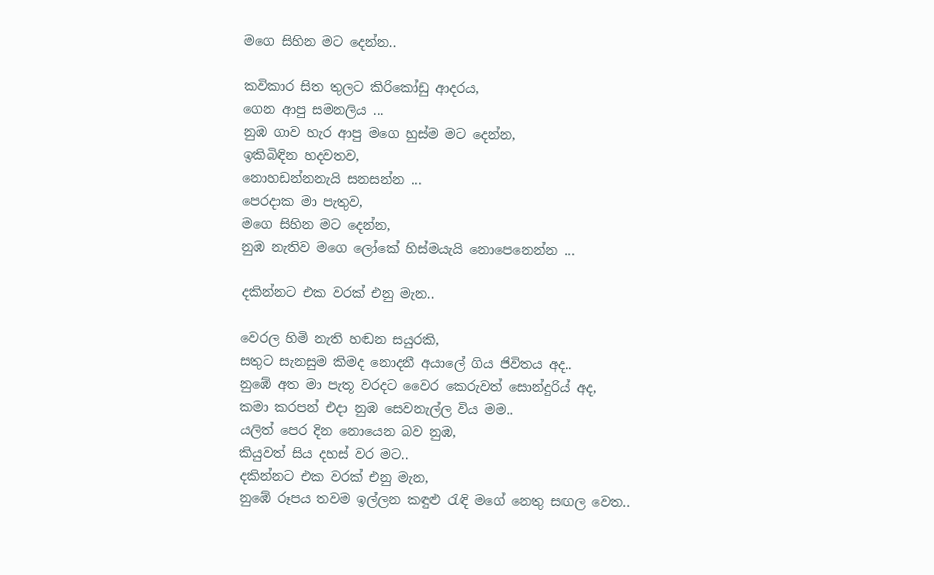මගෙ සිහින මට දෙන්න..

කවිකාර සිත තුලට කිරිකෝඩු ආදරය,
ගෙන ආපු සමනලිය ...
නුඹ ගාව හැර ආපු මගෙ හුස්ම මට දෙන්න,
ඉකිබිඳින හදවතව,
නොහඩන්නනැයි සනසන්න ...
පෙරදාක මා පැතුව,
මගෙ සිහින මට දෙන්න,
නුඹ නැතිව මගෙ ලෝකේ හිස්මයැයි නොපෙනෙන්න ...

දකින්නට එක වරක් එනු මැන..

වෙරල හිමි නැති හඬන සයුරකි,
සතුට සැනසුම කිමද නොදනී අයාලේ ගිය ජිවිතය අද..
නුඹේ අත මා පැතූ වරදට වෛර කෙරුවත් සොන්දුරිය් අද,
කමා කරපන් එදා නුඹ සෙවනැල්ල විය මම..
යලිත් පෙර දින නොයෙන බව නුඹ,
කියුවත් සිය දහස් වර මට..
දකින්නට එක වරක් එනු මැන,
නුඹේ රූපය තවම ඉල්ලන කඳුළු රැඳි මගේ නෙතු සඟල වෙත..